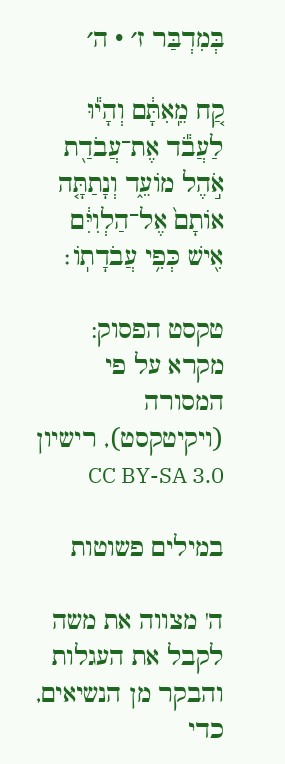בְּמִדְבַּר ז׳ · ה׳

קַ֚ח מֵֽאִתָּ֔ם וְהָי֕וּ לַעֲבֹ֕ד אֶת־עֲבֹדַ֖ת אֹ֣הֶל מוֹעֵ֑ד וְנָתַתָּ֤ה אוֹתָם֙ אֶל־הַלְוִיִּ֔ם אִ֖ישׁ כְּפִ֥י עֲבֹדָתֽוֹ׃

טקסט הפסוק: מקרא על פי המסורה (ויקיטקסט), רישיון CC BY-SA 3.0

במילים פשוטות

ה' מצווה את משה לקבל את העגלות והבקר מן הנשיאים, כדי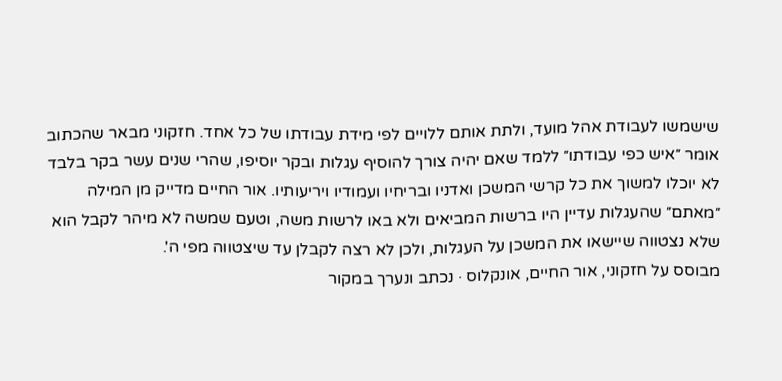שישמשו לעבודת אהל מועד, ולתת אותם ללויים לפי מידת עבודתו של כל אחד. חזקוני מבאר שהכתוב אומר ״איש כפי עבודתו״ ללמד שאם יהיה צורך להוסיף עגלות ובקר יוסיפו, שהרי שנים עשר בקר בלבד לא יוכלו למשוך את כל קרשי המשכן ואדניו ובריחיו ועמודיו ויריעותיו. אור החיים מדייק מן המילה ״מאתם״ שהעגלות עדיין היו ברשות המביאים ולא באו לרשות משה, וטעם שמשה לא מיהר לקבל הוא שלא נצטווה שיישאו את המשכן על העגלות, ולכן לא רצה לקבלן עד שיצטווה מפי ה'.
מבוסס על חזקוני, אור החיים, אונקלוס · נכתב ונערך במקור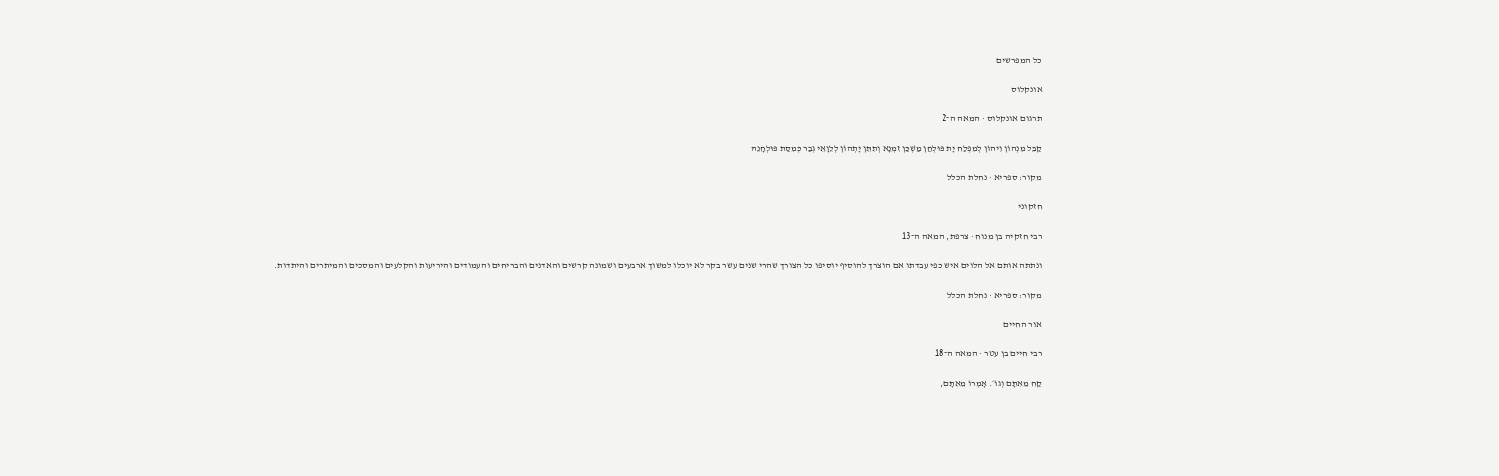כל המפרשים

אונקלוס

תרגום אונקלוס · המאה ה־2

קַבֵּל מִנְהוֹן וִיהוֹן לְמִפְלַח יָת פּוּלְחַן מַשְׁכַּן זִמְנָא וְתִתֵּן יָתְהוֹן לְלֵוָאֵי גְבַר כְּמִסַת פּוּלְחָנֵהּ

מקור: ספריא · נחלת הכלל

חזקוני

רבי חזקיה בן מנוח · צרפת, המאה ה־13

ונתתה אותם אל הלוים איש כפי עבדתו אם הוצרך להוסיף יוסיפו כל הצורך שהרי שנים עשר בקר לא יוכלו למשוך ארבעים ושמונה קרשים והאדנים והבריחים והעמודים והיריעות והקלעים והמסכים והמיתרים והיתדות.

מקור: ספריא · נחלת הכלל

אור החיים

רבי חיים בן עטר · המאה ה־18

קַח מֵאִתָּם וְגוֹ׳. אָמְרוֹ מֵאִתָּם,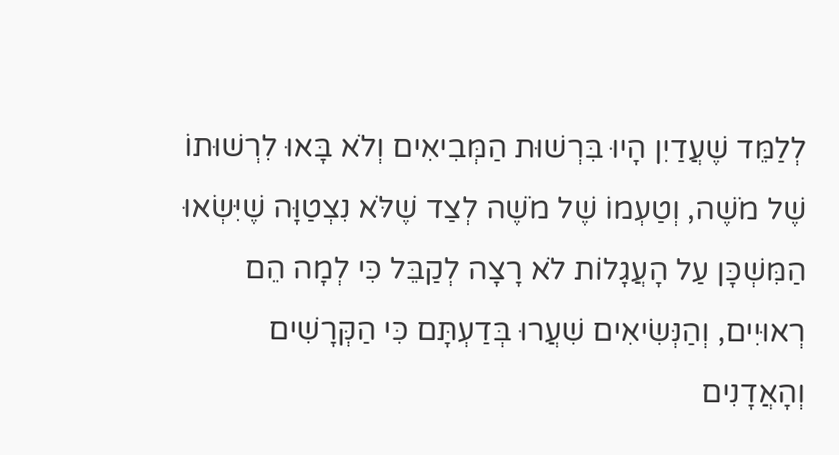לְלַמֵּד שֶׁעֲדַיִן הָיוּ בִּרְשׁוּת הַמְּבִיאִים וְלֹא בָּאוּ לִרְשׁוּתוֹ שֶׁל מֹשֶׁה, וְטַעְמוֹ שֶׁל מֹשֶׁה לְצַד שֶׁלֹּא נִצְטַוָּה שֶׁיִּשְׂאוּ הַמִּשְׁכָּן עַל הָעֲגָלוֹת לֹא רָצָה לְקַבֵּל כִּי לְמָה הֵם רְאוּיִים, וְהַנְּשִׂיאִים שִׁעֲרוּ בְּדַעְתָּם כִּי הַקְּרָשִׁים וְהָאֲדָנִים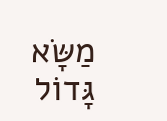מַשָּׂא גָּדוֹל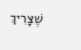שֶׁצָּרִיךְ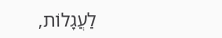לַעֲגָלוֹת,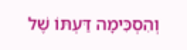וְהִסְכִּימָה דַּעְתּוֹ שֶׁל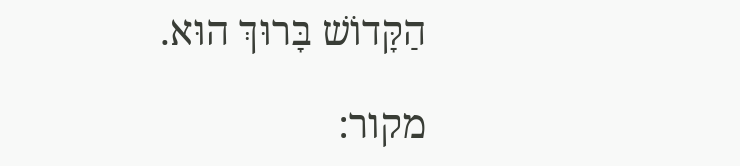הַקָּדוֹשׁ בָּרוּךְ הוּא.

מקור: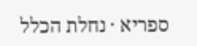ספריא · נחלת הכלל